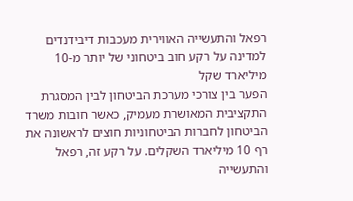רפאל והתעשייה האווירית מעכבות דיבידנדים למדינה על רקע חוב ביטחוני של יותר מ-10 מיליארד שקל
הפער בין צורכי מערכת הביטחון לבין המסגרת התקציבית המאושרת מעמיק, כאשר חובות משרד הביטחון לחברות הביטחוניות חוצים לראשונה את רף 10 מיליארד השקלים. על רקע זה, רפאל והתעשייה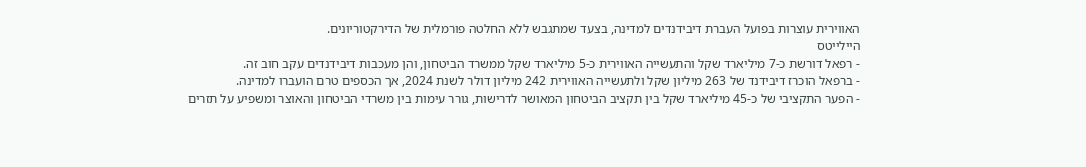האווירית עוצרות בפועל העברת דיבידנדים למדינה, בצעד שמתגבש ללא החלטה פורמלית של הדירקטוריונים.
היילייטס
- רפאל דורשת כ-7 מיליארד שקל והתעשייה האווירית כ-5 מיליארד שקל ממשרד הביטחון, והן מעכבות דיבידנדים עקב חוב זה.
- ברפאל הוכרז דיבידנד של 263 מיליון שקל ולתעשייה האווירית 242 מיליון דולר לשנת 2024, אך הכספים טרם הועברו למדינה.
- הפער התקציבי של כ-45 מיליארד שקל בין תקציב הביטחון המאושר לדרישות, גורר עימות בין משרדי הביטחון והאוצר ומשפיע על תזרים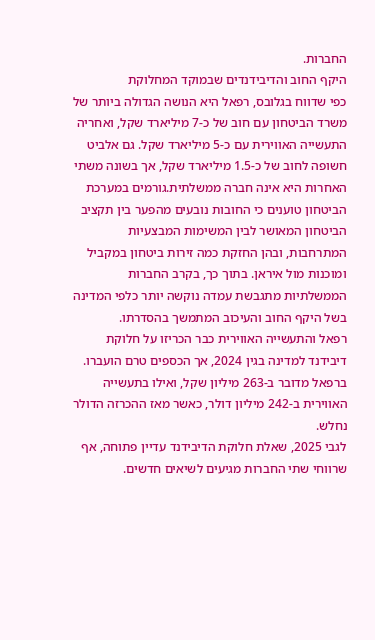החברות.
היקף החוב והדיבידנדים שבמוקד המחלוקת
כפי שדווח בגלובס, רפאל היא הנושה הגדולה ביותר של משרד הביטחון עם חוב של כ-7 מיליארד שקל, ואחריה התעשייה האווירית עם כ-5 מיליארד שקל. גם אלביט חשופה לחוב של כ-1.5 מיליארד שקל, אך בשונה משתי האחרות היא אינה חברה ממשלתית.גורמים במערכת הביטחון טוענים כי החובות נובעים מהפער בין תקציב הביטחון המאושר לבין המשימות המבצעיות המתרחבות, ובהן החזקת כמה זירות ביטחון במקביל ומוכנות מול איראן. בתוך כך, בקרב החברות הממשלתיות מתגבשת עמדה נוקשה יותר כלפי המדינה בשל היקף החוב והעיכוב המתמשך בהסדרתו.
רפאל והתעשייה האווירית כבר הכריזו על חלוקת דיבידנד למדינה בגין 2024, אך הכספים טרם הועברו. ברפאל מדובר ב-263 מיליון שקל, ואילו בתעשייה האווירית ב-242 מיליון דולר, כאשר מאז ההכרזה הדולר נחלש.
לגבי 2025, שאלת חלוקת הדיבידנד עדיין פתוחה, אף שרווחי שתי החברות מגיעים לשיאים חדשים.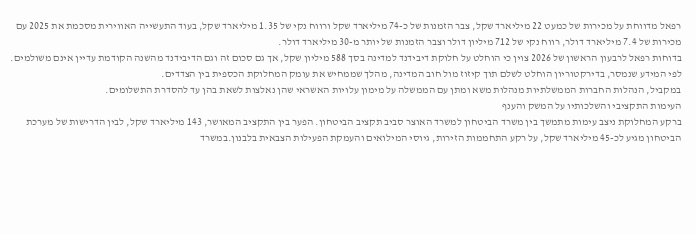רפאל מדווחת על מכירות של כמעט 22 מיליארד שקל, צבר הזמנות של כ-74 מיליארד שקל ורווח נקי של 1.35 מיליארד שקל, בעוד התעשייה האווירית מסכמת את 2025 עם מכירות של 7.4 מיליארד דולר, רווח נקי של 712 מיליון דולר וצבר הזמנות של יותר מ-30 מיליארד דולר.
בדוחות רפאל לרבעון הראשון של 2026 צוין כי הוחלט על חלוקת דיבידנד למדינה בסך 588 מיליון שקל, אך גם סכום זה וגם הדיבידנד מהשנה הקודמת עדיין אינם משולמים. לפי המידע שנמסר, בדירקטוריון הוחלט לשלם תוך קיזוז מול חוב המדינה, מהלך שממחיש את עומק המחלוקת הכספית בין הצדדים.
במקביל, הנהלות החברות הממשלתיות מנהלות משא ומתן עם הממשלה על מימון עלויות האשראי שהן נאלצות לשאת בהן עד להסדרת התשלומים.
העימות התקציבי והשלכותיו על המשק והענף
ברקע המחלוקת ניצב עימות מתמשך בין משרד הביטחון למשרד האוצר סביב תקציב הביטחון. הפער בין התקציב המאושר, 143 מיליארד שקל, לבין הדרישות של מערכת הביטחון מגיע לכ-45 מיליארד שקל, על רקע התחממות הזירות, גיוסי המילואים והעמקת הפעילות הצבאית בלבנון.במשרד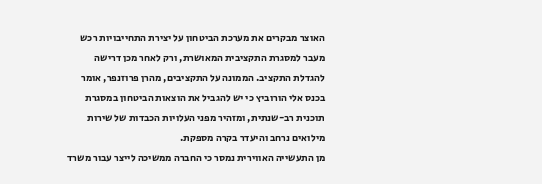האוצר מבקרים את מערכת הביטחון על יצירת התחייבויות רכש מעבר למסגרת התקציבית המאושרת, ורק לאחר מכן דרישה להגדלת התקציב. הממונה על התקציבים, מהרן פרוזנפר, אומר בכנס אלי הורוביץ כי יש להגביל את הוצאות הביטחון במסגרת תוכנית רב-שנתית, ומזהיר מפני העלויות הכבדות של שירות מילואים נרחב והיעדר בקרה מספקת.
מן התעשייה האווירית נמסר כי החברה ממשיכה לייצר עבור משרד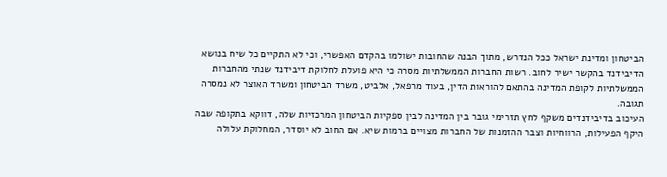הביטחון ומדינת ישראל ככל הנדרש, מתוך הבנה שהחובות ישולמו בהקדם האפשרי, וכי לא התקיים כל שיח בנושא הדיבידנד בהקשר ישיר לחוב. רשות החברות הממשלתיות מסרה כי היא פועלת לחלוקת דיבידנד שנתי מהחברות הממשלתיות לקופת המדינה בהתאם להוראות הדין, בעוד מרפאל, אלביט, משרד הביטחון ומשרד האוצר לא נמסרה תגובה.
העיכוב בדיבידנדים משקף לחץ תזרימי גובר בין המדינה לבין ספקיות הביטחון המרכזיות שלה, דווקא בתקופה שבה היקף הפעילות, הרווחיות וצבר ההזמנות של החברות מצויים ברמות שיא. אם החוב לא יוסדר, המחלוקת עלולה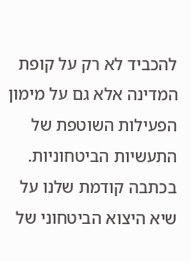להכביד לא רק על קופת המדינה אלא גם על מימון הפעילות השוטפת של התעשיות הביטחוניות.
בכתבה קודמת שלנו על שיא היצוא הביטחוני של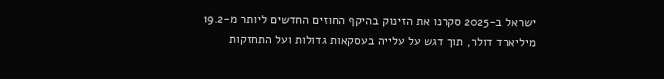ישראל ב-2025 סקרנו את הזינוק בהיקף החוזים החדשים ליותר מ-19.2 מיליארד דולר, תוך דגש על עלייה בעסקאות גדולות ועל התחזקות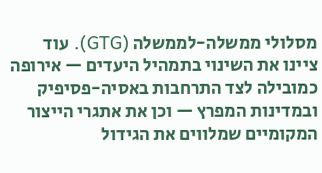מסלולי ממשלה-לממשלה (GTG). עוד ציינו את השינוי בתמהיל היעדים — אירופה כמובילה לצד התרחבות באסיה-פסיפיק ובמדינות המפרץ — וכן את אתגרי הייצור המקומיים שמלווים את הגידול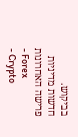בביקוש.
חדשות מדיניות פרישה האחרונות
- Forex
- Crypto